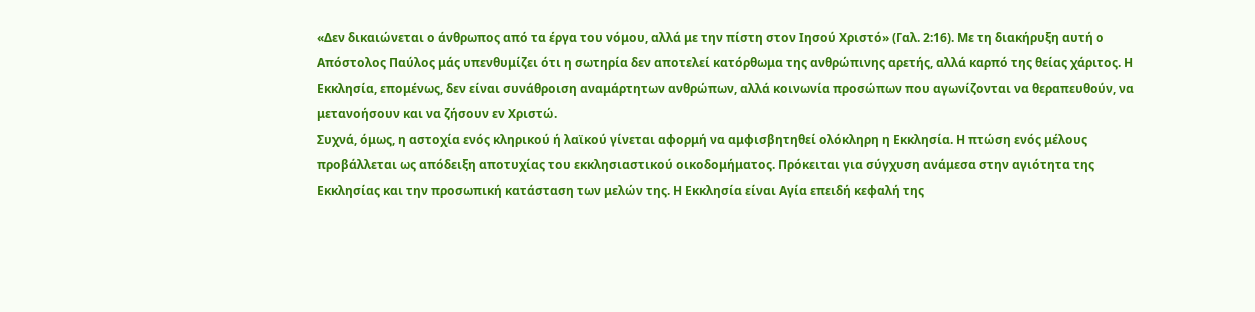«Δεν δικαιώνεται ο άνθρωπος από τα έργα του νόμου, αλλά με την πίστη στον Ιησού Χριστό» (Γαλ. 2:16). Με τη διακήρυξη αυτή ο Απόστολος Παύλος μάς υπενθυμίζει ότι η σωτηρία δεν αποτελεί κατόρθωμα της ανθρώπινης αρετής, αλλά καρπό της θείας χάριτος. Η Εκκλησία, επομένως, δεν είναι συνάθροιση αναμάρτητων ανθρώπων, αλλά κοινωνία προσώπων που αγωνίζονται να θεραπευθούν, να μετανοήσουν και να ζήσουν εν Χριστώ.
Συχνά, όμως, η αστοχία ενός κληρικού ή λαϊκού γίνεται αφορμή να αμφισβητηθεί ολόκληρη η Εκκλησία. Η πτώση ενός μέλους προβάλλεται ως απόδειξη αποτυχίας του εκκλησιαστικού οικοδομήματος. Πρόκειται για σύγχυση ανάμεσα στην αγιότητα της Εκκλησίας και την προσωπική κατάσταση των μελών της. Η Εκκλησία είναι Αγία επειδή κεφαλή της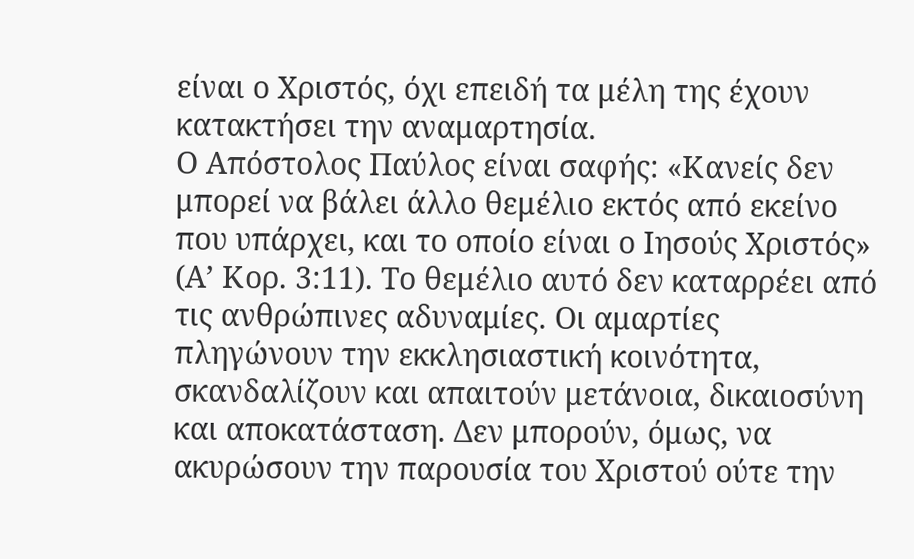είναι ο Χριστός, όχι επειδή τα μέλη της έχουν κατακτήσει την αναμαρτησία.
Ο Απόστολος Παύλος είναι σαφής: «Κανείς δεν μπορεί να βάλει άλλο θεμέλιο εκτός από εκείνο που υπάρχει, και το οποίο είναι ο Ιησούς Χριστός» (Α’ Κορ. 3:11). Το θεμέλιο αυτό δεν καταρρέει από τις ανθρώπινες αδυναμίες. Οι αμαρτίες πληγώνουν την εκκλησιαστική κοινότητα, σκανδαλίζουν και απαιτούν μετάνοια, δικαιοσύνη και αποκατάσταση. Δεν μπορούν, όμως, να ακυρώσουν την παρουσία του Χριστού ούτε την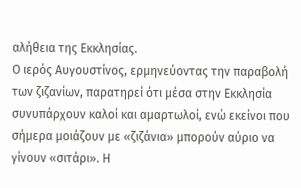αλήθεια της Εκκλησίας.
Ο ιερός Αυγουστίνος, ερμηνεύοντας την παραβολή των ζιζανίων, παρατηρεί ότι μέσα στην Εκκλησία συνυπάρχουν καλοί και αμαρτωλοί, ενώ εκείνοι που σήμερα μοιάζουν με «ζιζάνια» μπορούν αύριο να γίνουν «σιτάρι». Η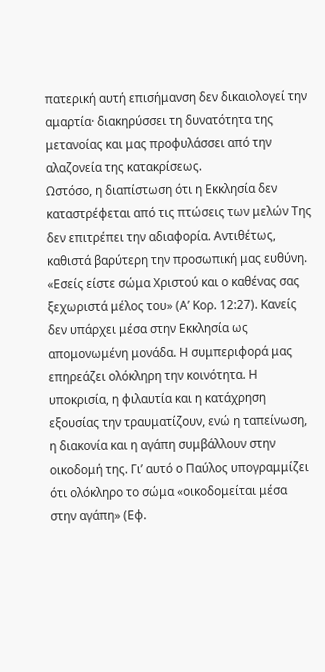πατερική αυτή επισήμανση δεν δικαιολογεί την αμαρτία· διακηρύσσει τη δυνατότητα της μετανοίας και μας προφυλάσσει από την αλαζονεία της κατακρίσεως.
Ωστόσο, η διαπίστωση ότι η Εκκλησία δεν καταστρέφεται από τις πτώσεις των μελών Της δεν επιτρέπει την αδιαφορία. Αντιθέτως, καθιστά βαρύτερη την προσωπική μας ευθύνη. «Εσείς είστε σώμα Χριστού και ο καθένας σας ξεχωριστά μέλος του» (Α’ Κορ. 12:27). Κανείς δεν υπάρχει μέσα στην Εκκλησία ως απομονωμένη μονάδα. Η συμπεριφορά μας επηρεάζει ολόκληρη την κοινότητα. Η υποκρισία, η φιλαυτία και η κατάχρηση εξουσίας την τραυματίζουν, ενώ η ταπείνωση, η διακονία και η αγάπη συμβάλλουν στην οικοδομή της. Γι’ αυτό ο Παύλος υπογραμμίζει ότι ολόκληρο το σώμα «οικοδομείται μέσα στην αγάπη» (Εφ.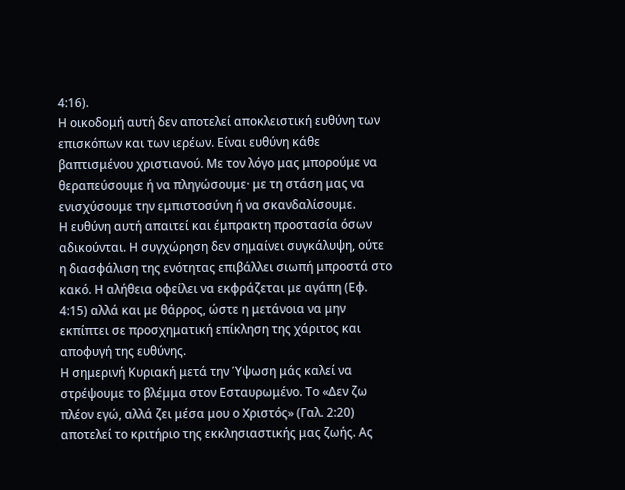4:16).
Η οικοδομή αυτή δεν αποτελεί αποκλειστική ευθύνη των επισκόπων και των ιερέων. Είναι ευθύνη κάθε βαπτισμένου χριστιανού. Με τον λόγο μας μπορούμε να θεραπεύσουμε ή να πληγώσουμε· με τη στάση μας να ενισχύσουμε την εμπιστοσύνη ή να σκανδαλίσουμε.
Η ευθύνη αυτή απαιτεί και έμπρακτη προστασία όσων αδικούνται. Η συγχώρηση δεν σημαίνει συγκάλυψη, ούτε η διασφάλιση της ενότητας επιβάλλει σιωπή μπροστά στο κακό. Η αλήθεια οφείλει να εκφράζεται με αγάπη (Εφ. 4:15) αλλά και με θάρρος, ώστε η μετάνοια να μην εκπίπτει σε προσχηματική επίκληση της χάριτος και αποφυγή της ευθύνης.
Η σημερινή Κυριακή μετά την Ύψωση μάς καλεί να στρέψουμε το βλέμμα στον Εσταυρωμένο. Το «Δεν ζω πλέον εγώ, αλλά ζει μέσα μου ο Χριστός» (Γαλ. 2:20) αποτελεί το κριτήριο της εκκλησιαστικής μας ζωής. Ας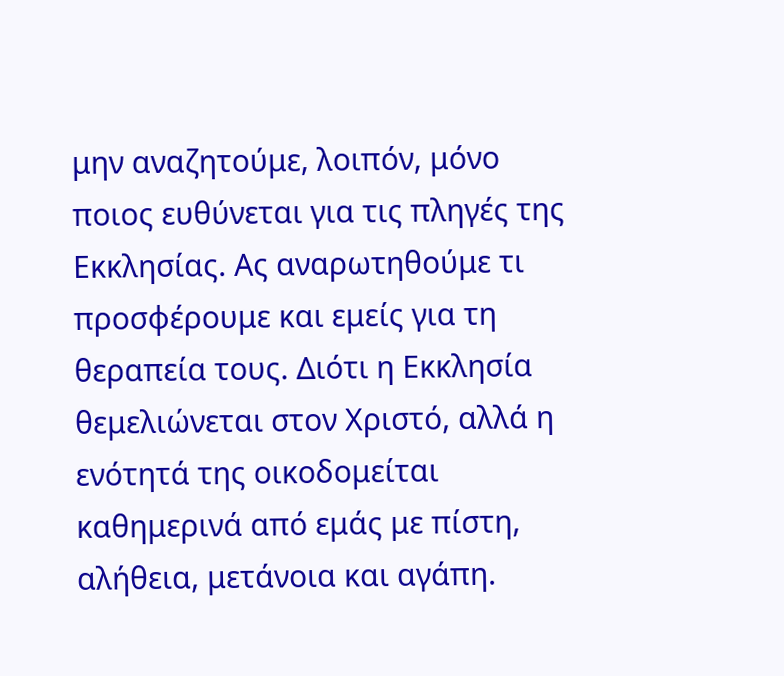μην αναζητούμε, λοιπόν, μόνο ποιος ευθύνεται για τις πληγές της Εκκλησίας. Ας αναρωτηθούμε τι προσφέρουμε και εμείς για τη θεραπεία τους. Διότι η Εκκλησία θεμελιώνεται στον Χριστό, αλλά η ενότητά της οικοδομείται καθημερινά από εμάς με πίστη, αλήθεια, μετάνοια και αγάπη.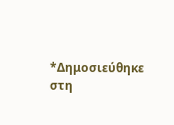*Δημοσιεύθηκε στη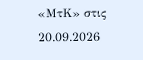«ΜτΚ» στις 20.09.2026